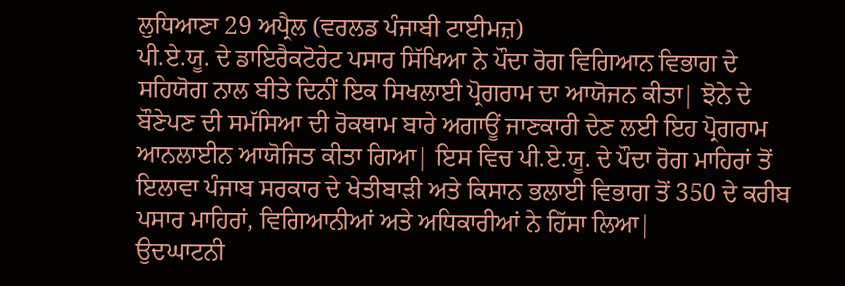ਲੁਧਿਆਣਾ 29 ਅਪ੍ਰੈਲ (ਵਰਲਡ ਪੰਜਾਬੀ ਟਾਈਮਜ਼)
ਪੀ.ਏ.ਯੂ. ਦੇ ਡਾਇਰੈਕਟੋਰੇਟ ਪਸਾਰ ਸਿੱਖਿਆ ਨੇ ਪੌਦਾ ਰੋਗ ਵਿਗਿਆਨ ਵਿਭਾਗ ਦੇ ਸਹਿਯੋਗ ਨਾਲ ਬੀਤੇ ਦਿਨੀਂ ਇਕ ਸਿਖਲਾਈ ਪ੍ਰੋਗਰਾਮ ਦਾ ਆਯੋਜਨ ਕੀਤਾ| ਝੋਨੇ ਦੇ ਬੌਣੇਪਣ ਦੀ ਸਮੱਸਿਆ ਦੀ ਰੋਕਥਾਮ ਬਾਰੇ ਅਗਾਊਂ ਜਾਣਕਾਰੀ ਦੇਣ ਲਈ ਇਹ ਪ੍ਰੋਗਰਾਮ ਆਨਲਾਈਨ ਆਯੋਜਿਤ ਕੀਤਾ ਗਿਆ| ਇਸ ਵਿਚ ਪੀ.ਏ.ਯੂ. ਦੇ ਪੌਦਾ ਰੋਗ ਮਾਹਿਰਾਂ ਤੋਂ ਇਲਾਵਾ ਪੰਜਾਬ ਸਰਕਾਰ ਦੇ ਖੇਤੀਬਾੜੀ ਅਤੇ ਕਿਸਾਨ ਭਲਾਈ ਵਿਭਾਗ ਤੋਂ 350 ਦੇ ਕਰੀਬ ਪਸਾਰ ਮਾਹਿਰਾਂ, ਵਿਗਿਆਨੀਆਂ ਅਤੇ ਅਧਿਕਾਰੀਆਂ ਨੇ ਹਿੱਸਾ ਲਿਆ|
ਉਦਘਾਟਨੀ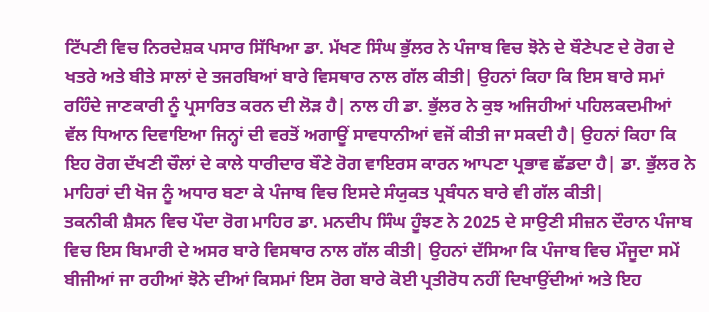ਟਿੱਪਣੀ ਵਿਚ ਨਿਰਦੇਸ਼ਕ ਪਸਾਰ ਸਿੱਖਿਆ ਡਾ. ਮੱਖਣ ਸਿੰਘ ਭੁੱਲਰ ਨੇ ਪੰਜਾਬ ਵਿਚ ਝੋਨੇ ਦੇ ਬੌਣੇਪਣ ਦੇ ਰੋਗ ਦੇ ਖਤਰੇ ਅਤੇ ਬੀਤੇ ਸਾਲਾਂ ਦੇ ਤਜਰਬਿਆਂ ਬਾਰੇ ਵਿਸਥਾਰ ਨਾਲ ਗੱਲ ਕੀਤੀ| ਉਹਨਾਂ ਕਿਹਾ ਕਿ ਇਸ ਬਾਰੇ ਸਮਾਂ ਰਹਿੰਦੇ ਜਾਣਕਾਰੀ ਨੂੰ ਪ੍ਰਸਾਰਿਤ ਕਰਨ ਦੀ ਲੋੜ ਹੈ| ਨਾਲ ਹੀ ਡਾ. ਭੁੱਲਰ ਨੇ ਕੁਝ ਅਜਿਹੀਆਂ ਪਹਿਲਕਦਮੀਆਂ ਵੱਲ ਧਿਆਨ ਦਿਵਾਇਆ ਜਿਨ੍ਹਾਂ ਦੀ ਵਰਤੋਂ ਅਗਾਊਂ ਸਾਵਧਾਨੀਆਂ ਵਜੋਂ ਕੀਤੀ ਜਾ ਸਕਦੀ ਹੈ| ਉਹਨਾਂ ਕਿਹਾ ਕਿ ਇਹ ਰੋਗ ਦੱਖਣੀ ਚੌਲਾਂ ਦੇ ਕਾਲੇ ਧਾਰੀਦਾਰ ਬੌਣੇ ਰੋਗ ਵਾਇਰਸ ਕਾਰਨ ਆਪਣਾ ਪ੍ਰਭਾਵ ਛੱਡਦਾ ਹੈ| ਡਾ. ਭੁੱਲਰ ਨੇ ਮਾਹਿਰਾਂ ਦੀ ਖੋਜ ਨੂੰ ਅਧਾਰ ਬਣਾ ਕੇ ਪੰਜਾਬ ਵਿਚ ਇਸਦੇ ਸੰਯੁਕਤ ਪ੍ਰਬੰਧਨ ਬਾਰੇ ਵੀ ਗੱਲ ਕੀਤੀ|
ਤਕਨੀਕੀ ਸ਼ੈਸਨ ਵਿਚ ਪੌਦਾ ਰੋਗ ਮਾਹਿਰ ਡਾ. ਮਨਦੀਪ ਸਿੰਘ ਹੂੰਝਣ ਨੇ 2025 ਦੇ ਸਾਉਣੀ ਸੀਜ਼ਨ ਦੌਰਾਨ ਪੰਜਾਬ ਵਿਚ ਇਸ ਬਿਮਾਰੀ ਦੇ ਅਸਰ ਬਾਰੇ ਵਿਸਥਾਰ ਨਾਲ ਗੱਲ ਕੀਤੀ| ਉਹਨਾਂ ਦੱਸਿਆ ਕਿ ਪੰਜਾਬ ਵਿਚ ਮੌਜੂਦਾ ਸਮੇਂ ਬੀਜੀਆਂ ਜਾ ਰਹੀਆਂ ਝੋਨੇ ਦੀਆਂ ਕਿਸਮਾਂ ਇਸ ਰੋਗ ਬਾਰੇ ਕੋਈ ਪ੍ਰਤੀਰੋਧ ਨਹੀਂ ਦਿਖਾਉਂਦੀਆਂ ਅਤੇ ਇਹ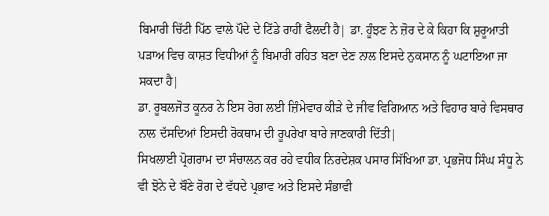ਬਿਮਾਰੀ ਚਿੱਟੀ ਪਿੱਠ ਵਾਲੇ ਪੌਦੇ ਦੇ ਟਿੱਡੇ ਰਾਹੀਂ ਫੈਲਦੀ ਹੈ| ਡਾ. ਹੂੰਝਣ ਨੇ ਜ਼ੋਰ ਦੇ ਕੇ ਕਿਹਾ ਕਿ ਸ਼ੁਰੂਆਤੀ ਪੜਾਅ ਵਿਚ ਕਾਸ਼ਤ ਵਿਧੀਆਂ ਨੂੰ ਬਿਮਾਰੀ ਰਹਿਤ ਬਣਾ ਦੇਣ ਨਾਲ ਇਸਦੇ ਨੁਕਸਾਨ ਨੂੰ ਘਟਾਇਆ ਜਾ ਸਕਦਾ ਹੈ|
ਡਾ. ਰੂਬਲਜੋਤ ਕੂਨਰ ਨੇ ਇਸ ਰੋਗ ਲਈ ਜ਼ਿੰਮੇਵਾਰ ਕੀੜੇ ਦੇ ਜੀਵ ਵਿਗਿਆਨ ਅਤੇ ਵਿਹਾਰ ਬਾਰੇ ਵਿਸਥਾਰ ਨਾਲ ਦੱਸਦਿਆਂ ਇਸਦੀ ਰੋਕਥਾਮ ਦੀ ਰੂਪਰੇਖਾ ਬਾਰੇ ਜਾਣਕਾਰੀ ਦਿੱਤੀ|
ਸਿਖਲਾਈ ਪ੍ਰੋਗਰਾਮ ਦਾ ਸੰਚਾਲਨ ਕਰ ਰਹੇ ਵਧੀਕ ਨਿਰਦੇਸ਼ਕ ਪਸਾਰ ਸਿੱਖਿਆ ਡਾ. ਪ੍ਰਭਜੋਧ ਸਿੰਘ ਸੰਧੂ ਨੇ ਵੀ ਝੋਨੇ ਦੇ ਬੌਣੇ ਰੋਗ ਦੇ ਵੱਧਦੇ ਪ੍ਰਭਾਵ ਅਤੇ ਇਸਦੇ ਸੰਭਾਵੀ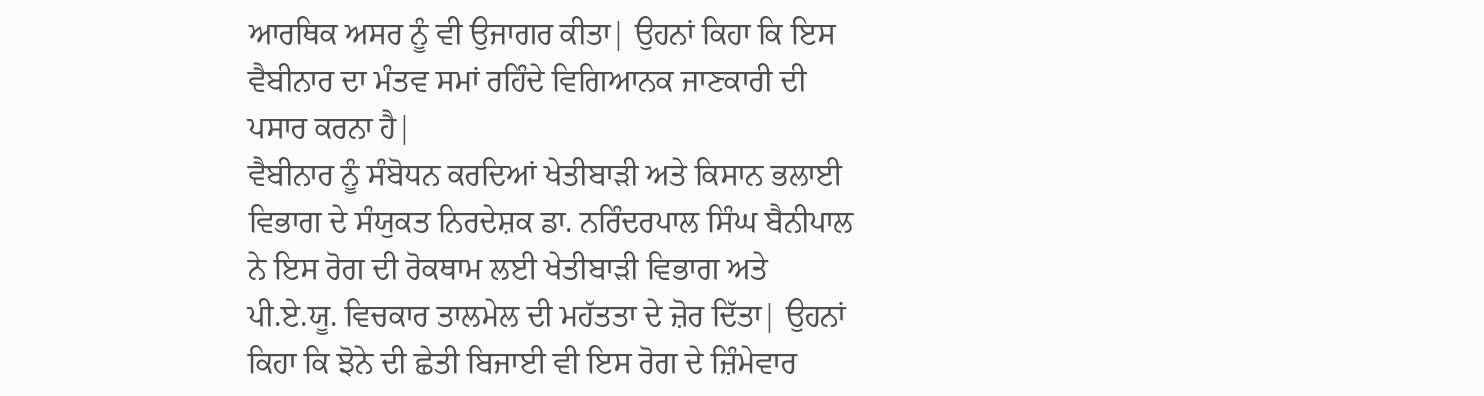ਆਰਥਿਕ ਅਸਰ ਨੂੰ ਵੀ ਉਜਾਗਰ ਕੀਤਾ| ਉਹਨਾਂ ਕਿਹਾ ਕਿ ਇਸ ਵੈਬੀਨਾਰ ਦਾ ਮੰਤਵ ਸਮਾਂ ਰਹਿੰਦੇ ਵਿਗਿਆਨਕ ਜਾਣਕਾਰੀ ਦੀ ਪਸਾਰ ਕਰਨਾ ਹੈ|
ਵੈਬੀਨਾਰ ਨੂੰ ਸੰਬੋਧਨ ਕਰਦਿਆਂ ਖੇਤੀਬਾੜੀ ਅਤੇ ਕਿਸਾਨ ਭਲਾਈ ਵਿਭਾਗ ਦੇ ਸੰਯੁਕਤ ਨਿਰਦੇਸ਼ਕ ਡਾ. ਨਰਿੰਦਰਪਾਲ ਸਿੰਘ ਬੈਨੀਪਾਲ ਨੇ ਇਸ ਰੋਗ ਦੀ ਰੋਕਥਾਮ ਲਈ ਖੇਤੀਬਾੜੀ ਵਿਭਾਗ ਅਤੇ ਪੀ.ਏ.ਯੂ. ਵਿਚਕਾਰ ਤਾਲਮੇਲ ਦੀ ਮਹੱਤਤਾ ਦੇ ਜ਼ੋਰ ਦਿੱਤਾ| ਉਹਨਾਂ ਕਿਹਾ ਕਿ ਝੋਨੇ ਦੀ ਛੇਤੀ ਬਿਜਾਈ ਵੀ ਇਸ ਰੋਗ ਦੇ ਜ਼ਿੰਮੇਵਾਰ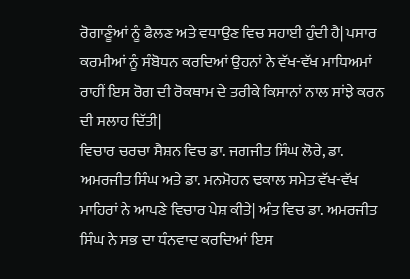ਰੋਗਾਣੂੰਆਂ ਨੂੰ ਫੈਲਣ ਅਤੇ ਵਧਾਉਣ ਵਿਚ ਸਹਾਈ ਹੁੰਦੀ ਹੈ| ਪਸਾਰ ਕਰਮੀਆਂ ਨੂੰ ਸੰਬੋਧਨ ਕਰਦਿਆਂ ਉਹਨਾਂ ਨੇ ਵੱਖ-ਵੱਖ ਮਾਧਿਅਮਾਂ ਰਾਹੀਂ ਇਸ ਰੋਗ ਦੀ ਰੋਕਥਾਮ ਦੇ ਤਰੀਕੇ ਕਿਸਾਨਾਂ ਨਾਲ ਸਾਂਝੇ ਕਰਨ ਦੀ ਸਲਾਹ ਦਿੱਤੀ|
ਵਿਚਾਰ ਚਰਚਾ ਸੈਸ਼ਨ ਵਿਚ ਡਾ. ਜਗਜੀਤ ਸਿੰਘ ਲੋਰੇ, ਡਾ. ਅਮਰਜੀਤ ਸਿੰਘ ਅਤੇ ਡਾ. ਮਨਮੋਹਨ ਢਕਾਲ ਸਮੇਤ ਵੱਖ-ਵੱਖ ਮਾਹਿਰਾਂ ਨੇ ਆਪਣੇ ਵਿਚਾਰ ਪੇਸ਼ ਕੀਤੇ| ਅੰਤ ਵਿਚ ਡਾ. ਅਮਰਜੀਤ ਸਿੰਘ ਨੇ ਸਭ ਦਾ ਧੰਨਵਾਦ ਕਰਦਿਆਂ ਇਸ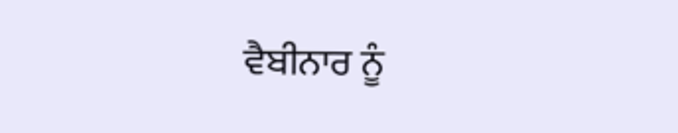ਵੈਬੀਨਾਰ ਨੂੰ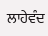ਲਾਹੇਵੰਦ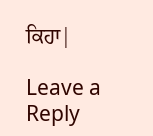ਕਿਹਾ|

Leave a Reply